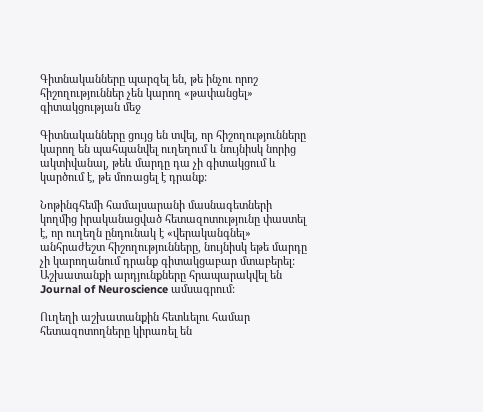Գիտնականները պարզել են, թե ինչու որոշ հիշողություններ չեն կարող «թափանցել» գիտակցության մեջ

Գիտնականները ցույց են տվել, որ հիշողությունները կարող են պահպանվել ուղեղում և նույնիսկ նորից ակտիվանալ, թեև մարդը դա չի գիտակցում և կարծում է, թե մոռացել է դրանք:

Նոթինգհեմի համալսարանի մասնագետների կողմից իրականացված հետազոտությունը փաստել է, որ ուղեղն ընդունակ է «վերականգնել» անհրաժեշտ հիշողությունները, նույնիսկ եթե մարդը չի կարողանում դրանք գիտակցաբար մտաբերել: Աշխատանքի արդյունքները հրապարակվել են Journal of Neuroscience ամսագրում:

Ուղեղի աշխատանքին հետևելու համար հետազոտողները կիրառել են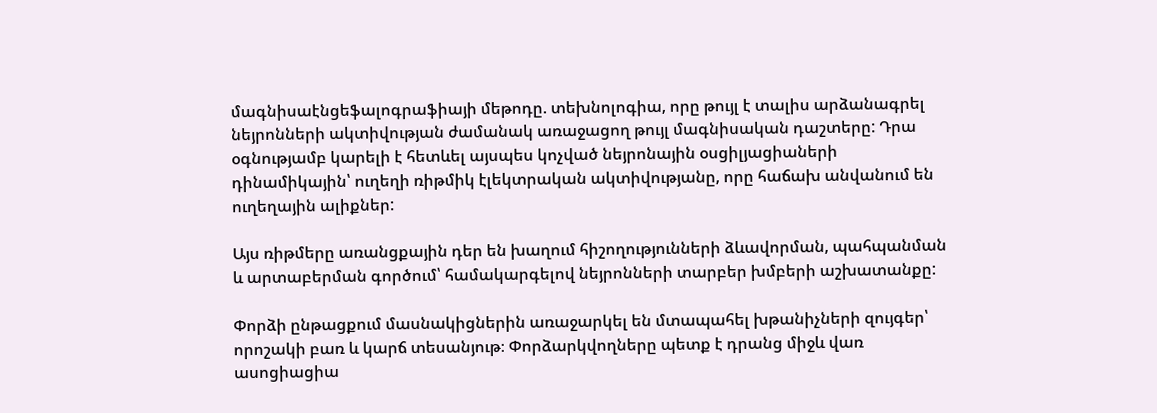մագնիսաէնցեֆալոգրաֆիայի մեթոդը. տեխնոլոգիա, որը թույլ է տալիս արձանագրել նեյրոնների ակտիվության ժամանակ առաջացող թույլ մագնիսական դաշտերը: Դրա օգնությամբ կարելի է հետևել այսպես կոչված նեյրոնային օսցիլյացիաների դինամիկային՝ ուղեղի ռիթմիկ էլեկտրական ակտիվությանը, որը հաճախ անվանում են ուղեղային ալիքներ:

Այս ռիթմերը առանցքային դեր են խաղում հիշողությունների ձևավորման, պահպանման և արտաբերման գործում՝ համակարգելով նեյրոնների տարբեր խմբերի աշխատանքը:

Փորձի ընթացքում մասնակիցներին առաջարկել են մտապահել խթանիչների զույգեր՝ որոշակի բառ և կարճ տեսանյութ։ Փորձարկվողները պետք է դրանց միջև վառ ասոցիացիա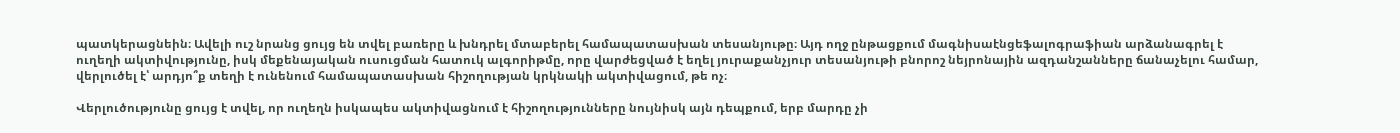պատկերացնեին։ Ավելի ուշ նրանց ցույց են տվել բառերը և խնդրել մտաբերել համապատասխան տեսանյութը։ Այդ ողջ ընթացքում մագնիսաէնցեֆալոգրաֆիան արձանագրել է ուղեղի ակտիվությունը, իսկ մեքենայական ուսուցման հատուկ ալգորիթմը, որը վարժեցված է եղել յուրաքանչյուր տեսանյութի բնորոշ նեյրոնային ազդանշանները ճանաչելու համար, վերլուծել է՝ արդյո՞ք տեղի է ունենում համապատասխան հիշողության կրկնակի ակտիվացում, թե ոչ։

Վերլուծությունը ցույց է տվել, որ ուղեղն իսկապես ակտիվացնում է հիշողությունները նույնիսկ այն դեպքում, երբ մարդը չի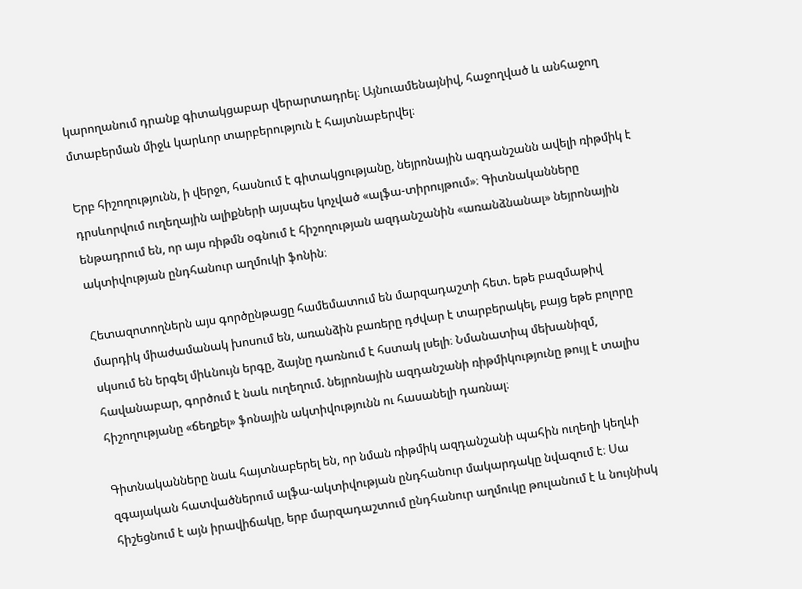կարողանում դրանք գիտակցաբար վերարտադրել։ Այնուամենայնիվ, հաջողված և անհաջող մտաբերման միջև կարևոր տարբերություն է հայտնաբերվել։

Երբ հիշողությունն, ի վերջո, հասնում է գիտակցությանը, նեյրոնային ազդանշանն ավելի ռիթմիկ է դրսևորվում ուղեղային ալիքների այսպես կոչված «ալֆա-տիրույթում»։ Գիտնականները ենթադրում են, որ այս ռիթմն օգնում է հիշողության ազդանշանին «առանձնանալ» նեյրոնային ակտիվության ընդհանուր աղմուկի ֆոնին։

Հետազոտողներն այս գործընթացը համեմատում են մարզադաշտի հետ. եթե բազմաթիվ մարդիկ միաժամանակ խոսում են, առանձին բառերը դժվար է տարբերակել, բայց եթե բոլորը սկսում են երգել միևնույն երգը, ձայնը դառնում է հստակ լսելի։ Նմանատիպ մեխանիզմ, հավանաբար, գործում է նաև ուղեղում. նեյրոնային ազդանշանի ռիթմիկությունը թույլ է տալիս հիշողությանը «ճեղքել» ֆոնային ակտիվությունն ու հասանելի դառնալ։

Գիտնականները նաև հայտնաբերել են, որ նման ռիթմիկ ազդանշանի պահին ուղեղի կեղևի զգայական հատվածներում ալֆա-ակտիվության ընդհանուր մակարդակը նվազում է։ Սա հիշեցնում է այն իրավիճակը, երբ մարզադաշտում ընդհանուր աղմուկը թուլանում է և նույնիսկ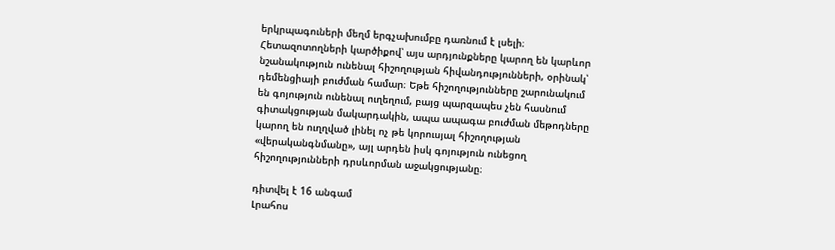երկրպագուների մեղմ երգչախումբը դառնում է լսելի։ Հետազոտողների կարծիքով՝ այս արդյունքները կարող են կարևոր նշանակություն ունենալ հիշողության հիվանդությունների, օրինակ՝ դեմենցիայի բուժման համար։ Եթե հիշողությունները շարունակում են գոյություն ունենալ ուղեղում, բայց պարզապես չեն հասնում գիտակցության մակարդակին, ապա ապագա բուժման մեթոդները կարող են ուղղված լինել ոչ թե կորուսյալ հիշողության «վերականգնմանը», այլ արդեն իսկ գոյություն ունեցող հիշողությունների դրսևորման աջակցությանը։

դիտվել է 16 անգամ
Լրահոս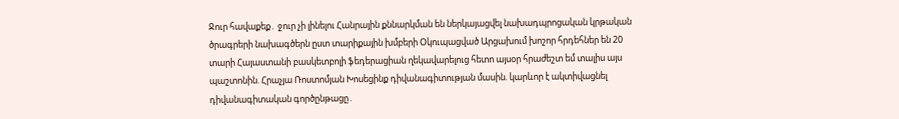Ջուր հավաքեք․ ջուր չի լինելու Հանրային քննարկման են ներկայացվել նախադպրոցական կրթական ծրագրերի նախագծերն ըստ տարիքային խմբերի Օկուպացված Արցախում խոշոր հրդեհներ են 20 տարի Հայաստանի բասկետբոլի ֆեդերացիան ղեկավարելուց հետո այսօր հրաժեշտ եմ տալիս այս պաշտոնին. Հրաչյա Ռոստոմյան Խոսեցինք դիվանագիտության մասին. կարևոր է ակտիվացնել դիվանագիտական գործընթացը․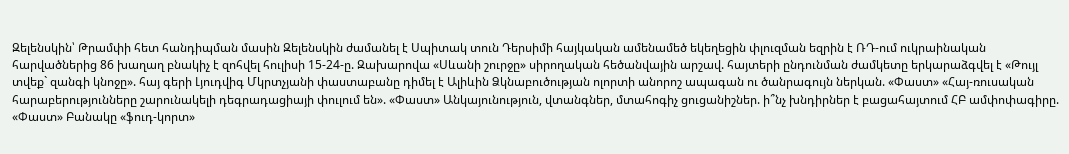Զելենսկին՝ Թրամփի հետ հանդիպման մասին Զելենսկին ժամանել է Սպիտակ տուն Դերսիմի հայկական ամենամեծ եկեղեցին փլուզման եզրին է ՌԴ-ում ուկրաինական հարվածներից 86 խաղաղ բնակիչ է զոհվել հուլիսի 15-24-ը. Զախարովա «Սևանի շուրջը» սիրողական հեծանվային արշավ. հայտերի ընդունման ժամկետը երկարաձգվել է «Թույլ տվեք` զանգի կնոջը». հայ գերի Լյուդվիգ Մկրտչյանի փաստաբանը դիմել է Ալիևին Ձկնաբուծության ոլորտի անորոշ ապագան ու ծանրագույն ներկան. «Փաստ» «Հայ-ռուսական հարաբերությունները շարունակելի դեգրադացիայի փուլում են». «Փաստ» Անկայունություն, վտանգներ, մտահոգիչ ցուցանիշներ. ի՞նչ խնդիրներ է բացահայտում ՀԲ ամփոփագիրը. «Փաստ» Բանակը «ֆուդ-կորտ»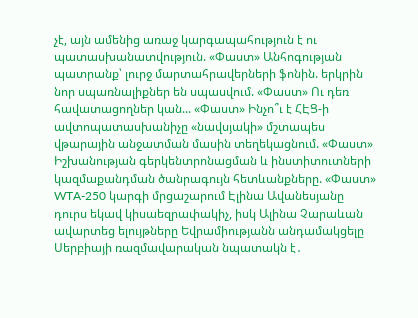չէ, այն ամենից առաջ կարգապահություն է ու պատասխանատվություն. «Փաստ» Անհոգության պատրանք՝ լուրջ մարտահրավերների ֆոնին. երկրին նոր սպառնալիքներ են սպասվում. «Փաստ» Ու դեռ հավատացողներ կան... «Փաստ» Ինչո՞ւ է ՀԷՑ-ի ավտոպատասխանիչը «նավսյակի» մշտապես վթարային անջատման մասին տեղեկացնում. «Փաստ» Իշխանության գերկենտրոնացման և ինստիտուտների կազմաքանդման ծանրագույն հետևանքները. «Փաստ» WTA-250 կարգի մրցաշարում Էլինա Ավանեսյանը դուրս եկավ կիսաեզրափակիչ, իսկ Ալինա Չարաևան ավարտեց ելույթները Եվրամիությանն անդամակցելը Սերբիայի ռազմավարական նպատակն է․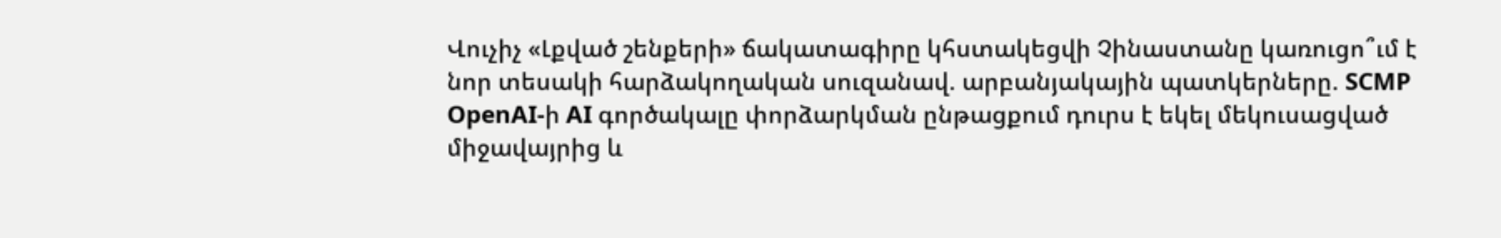Վուչիչ «Լքված շենքերի» ճակատագիրը կհստակեցվի Չինաստանը կառուցո՞ւմ է նոր տեսակի հարձակողական սուզանավ. արբանյակային պատկերները. SCMP OpenAI-ի AI գործակալը փորձարկման ընթացքում դուրս է եկել մեկուսացված միջավայրից և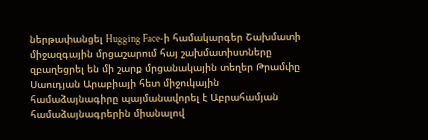ներթափանցել Hugging Face-ի համակարգեր Շախմատի միջազգային մրցաշարում հայ շախմատիստները զբաղեցրել են մի շարք մրցանակային տեղեր Թրամփը Սաուդյան Արաբիայի հետ միջուկային համաձայնագիրը պայմանավորել է Աբրահամյան համաձայնագրերին միանալով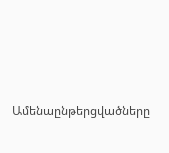Ամենաընթերցվածները